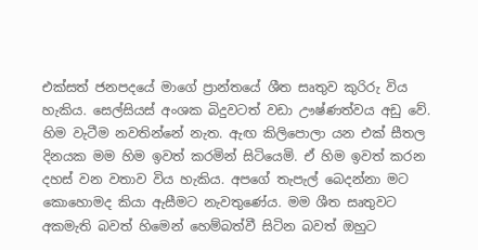එක්සත් ජනපදයේ මාගේ ප්‍රාන්තයේ ශීත සෘතුව කුරිරු විය හැකිය. සෙල්සියස් අංශක බිදුවටත් වඩා ඌෂ්ණත්වය අඩු වේ. හිම වැටීම නවතින්නේ නැත. ඇඟ කිලිපොලා යන එක් සීතල දිනයක මම හිම ඉවත් කරමින් සිටියෙමි. ඒ හිම ඉවත් කරන දහස් වන වතාව විය හැකිය. අපගේ තැපැල් බෙදන්නා මට කොහොමද කියා ඇසීමට නැවතුණේය. මම ශීත සෘතුවට අකමැති බවත් හිමෙන් හෙම්බත්වී සිටින බවත් ඔහුට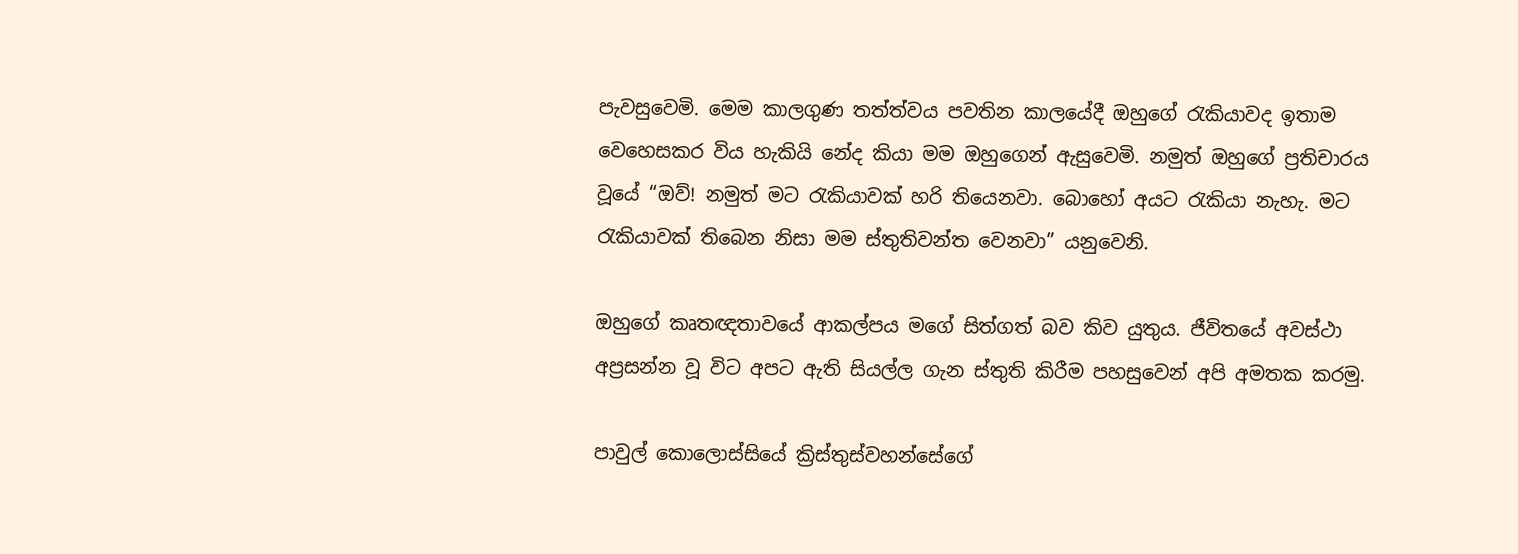පැවසුවෙමි. මෙම කාලගුණ තත්ත්වය පවතින කාලයේදී ඔහුගේ රැකියාවද ඉතාම වෙහෙසකර විය හැකියි නේද කියා මම ඔහුගෙන් ඇසුවෙමි. නමුත් ඔහුගේ ප්‍රතිචාරය වූයේ “ඔව්! නමුත් මට රැකියාවක් හරි තියෙනවා. බොහෝ අයට රැකියා නැහැ. මට රැකියාවක් තිබෙන නිසා මම ස්තුතිවන්ත වෙනවා” යනුවෙනි.

ඔහුගේ කෘතඥතාවයේ ආකල්පය මගේ සිත්ගත් බව කිව යුතුය. ජීවිතයේ අවස්ථා අප්‍රසන්න වූ විට අපට ඇති සියල්ල ගැන ස්තුති කිරීම පහසුවෙන් අපි අමතක කරමු.

පාවුල් කොලොස්සියේ ක්‍රිස්තුස්වහන්සේගේ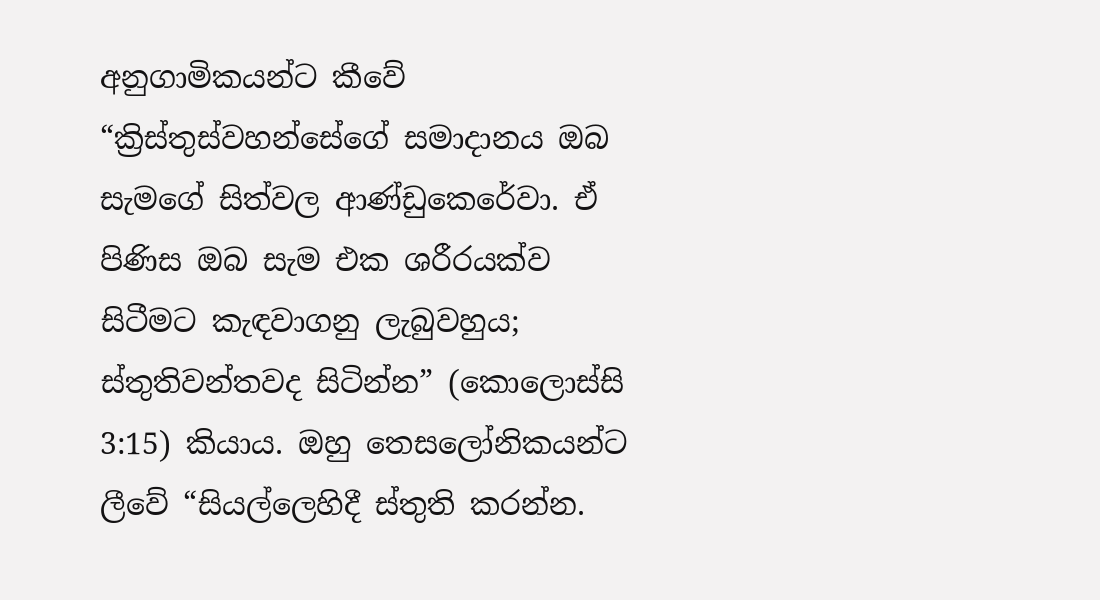අනුගාමිකයන්ට කීවේ “ක්‍රිස්තුස්වහන්සේගේ සමාදානය ඔබ සැමගේ සිත්වල ආණ්ඩුකෙරේවා. ඒ පිණිස ඔබ සැම එක ශරීරයක්ව සිටීමට කැඳවාගනු ලැබුවහුය; ස්තුතිවන්තවද සිටින්න” (කොලොස්සි 3:15) කියාය. ඔහු තෙසලෝනිකයන්ට ලීවේ “සියල්ලෙහිදී ස්තුති කරන්න.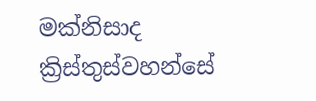මක්නිසාද ක්‍රිස්තුස්වහන්සේ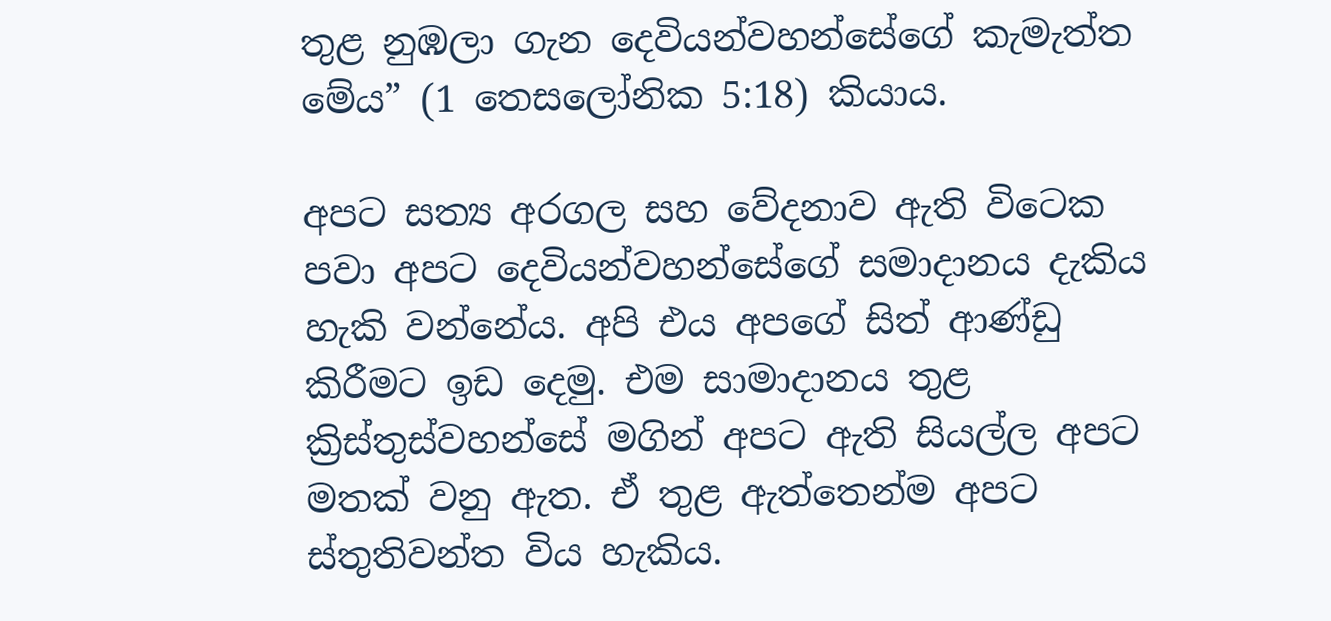තුළ නුඹලා ගැන දෙවියන්වහන්සේගේ කැමැත්ත මේය” (1 තෙසලෝනික 5:18) කියාය.

අපට සත්‍ය අරගල සහ වේදනාව ඇති විටෙක පවා අපට දෙවියන්වහන්සේගේ සමාදානය දැකිය හැකි වන්නේය. අපි එය අපගේ සිත් ආණ්ඩු කිරීමට ඉඩ දෙමු. එම සාමාදානය තුළ ක්‍රිස්තුස්වහන්සේ මගින් අපට ඇති සියල්ල අපට මතක් වනු ඇත. ඒ තුළ ඇත්තෙන්ම අපට ස්තුතිවන්ත විය හැකිය.